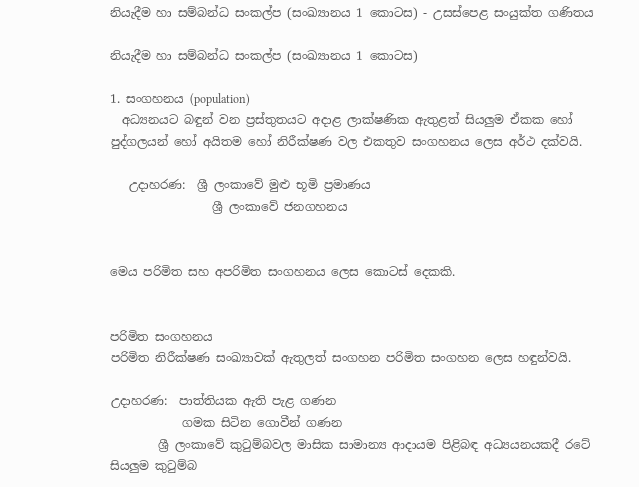නියැදීම හා සම්බන්ධ සංකල්ප (සංඛ්‍යානය 1 කොටස) - උසස්පෙළ සංයුක්ත ගණිතය

නියැදීම හා සම්බන්ධ සංකල්ප (සංඛ්‍යානය 1 කොටස)

1. සංගහනය (population)
  අධ්‍යනයට බඳුන් වන ප්‍රස්තුතයට අදාළ ලාක්ෂණික ඇතුළත් සියලුම ඒකක හෝ පුද්ගලයන් හෝ අයිතම හෝ නිරීක්ෂණ වල එකතුව සංගහනය ලෙස අර්ථ දක්වයි.

   උදාහරණ:  ශ්‍රී ලංකාවේ මුළු භූමි ප්‍රමාණය
                 ශ්‍රී ලංකාවේ ජනගහනය


මෙය පරිමිත සහ අපරිමිත සංගහනය ලෙස කොටස් දෙකකි.


පරිමිත සංගහනය
පරිමිත නිරීක්ෂණ සංඛ්‍යාවක් ඇතුලත් සංගහන පරිමිත සංගහන ලෙස හඳුන්වයි.

උදාහරණ:  පාත්තියක ඇති පැළ ගණන
            ගමක සිටින ගොවීන් ගණන
        ශ්‍රී ලංකාවේ කුටුම්බවල මාසික සාමාන්‍ය ආදායම පිළිබඳ අධ්‍යයනයකදී රටේ සියලුම කුටුම්බ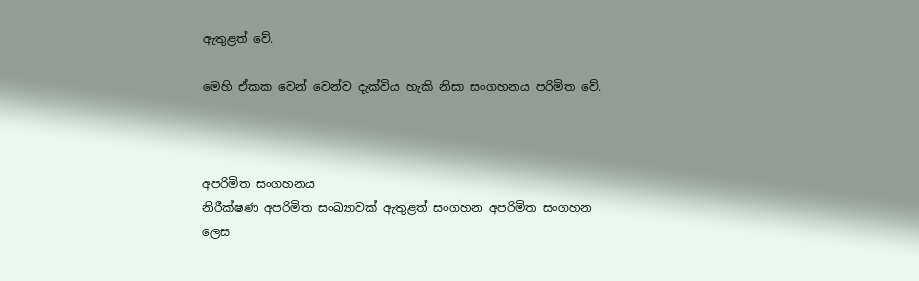ඇතුළත් වේ.

මෙහි ඒකක වෙන් වෙන්ව දැක්විය හැකි නිසා සංගහනය පරිමිත වේ.



අපරිමිත සංගහනය
නිරීක්ෂණ අපරිමිත සංඛ්‍යාවක් ඇතුළත් සංගහන අපරිමිත සංගහන ලෙස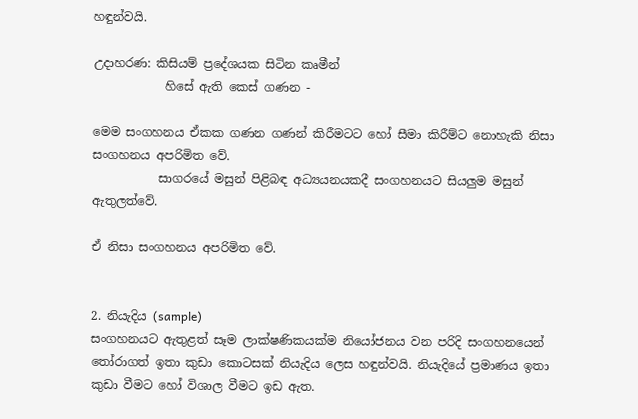හඳුන්වයි.

උදාහරණ: කිසියම් ප්‍රදේශයක සිටින කෘමීන්
            හිසේ ඇති කෙස් ගණන -

මෙම සංගහනය ඒකක ගණන ගණන් කිරීමටට හෝ සීමා කිරීම්ට නොහැකි නිසා සංගහනය අපරිමිත වේ.
           සාගරයේ මසුන් පිළිබඳ අධ්‍යයනයකදී සංගහනයට සියලුම මසුන් ඇතුලත්වේ.

ඒ නිසා සංගහනය අපරිමිත වේ.


2. නියැදිය (sample)
සංගහනයට ඇතුළත් සෑම ලාක්ෂණිකයක්ම නියෝජනය වන පරිදි සංගහනයෙන් තෝරාගත් ඉතා කුඩා කොටසක් නියැදිය ලෙස හඳුන්වයි. නියැදියේ ප්‍රමාණය ඉතා කුඩා වීමට හෝ විශාල වීමට ඉඩ ඇත.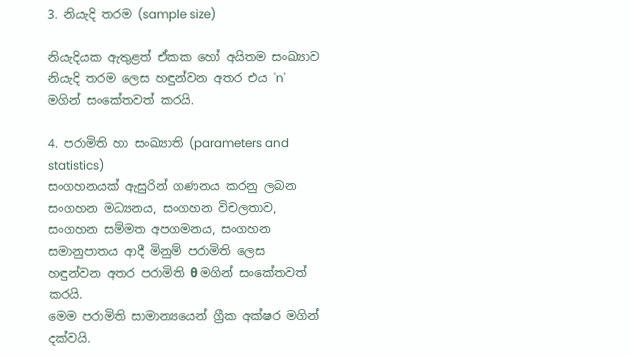3. නියැදි තරම (sample size)

නියැදියක ඇතුළත් ඒකක හෝ අයිතම සංඛ්‍යාව නියැදි තරම ලෙස හඳුන්වන අතර එය 'n' මගින් සංකේතවත් කරයි.

4. පරාමිති හා සංඛ්‍යාති (parameters and statistics)
සංගහනයක් ඇසුරින් ගණනය කරනු ලබන සංගහන මධ්‍යනය, සංගහන විචලතාව, සංගහන සම්මත අපගමනය, සංගහන සමානුපාතය ආදී මිනුම් පරාමිති ලෙස හඳුන්වන අතර පරාමිති θ මගින් සංකේතවත් කරයි.
මෙම පරාමිති සාමාන්‍යයෙන් ග්‍රීක අක්ෂර මගින් දක්වයි.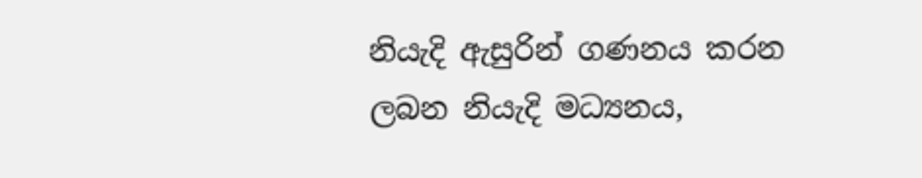නියැදි ඇසුරින් ගණනය කරන ලබන නියැදි මධ්‍යනය,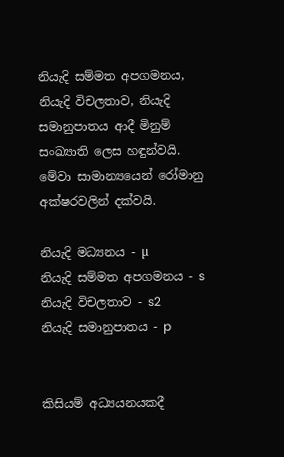නියැදි සම්මත අපගමනය, නියැදි විචලතාව, නියැදි සමානුපාතය ආදී මිනුම් සංඛ්‍යාති ලෙස හඳුන්වයි. මේවා සාමාන්‍යයෙන් රෝමානු අක්ෂරවලින් දක්වයි.

නියැදි මධ්‍යනය - µ
නියැදි සම්මත අපගමනය - s
නියැදි විචලතාව - s2
නියැදි සමානුපාතය - p


කිසියම් අධ්‍යයනයකදී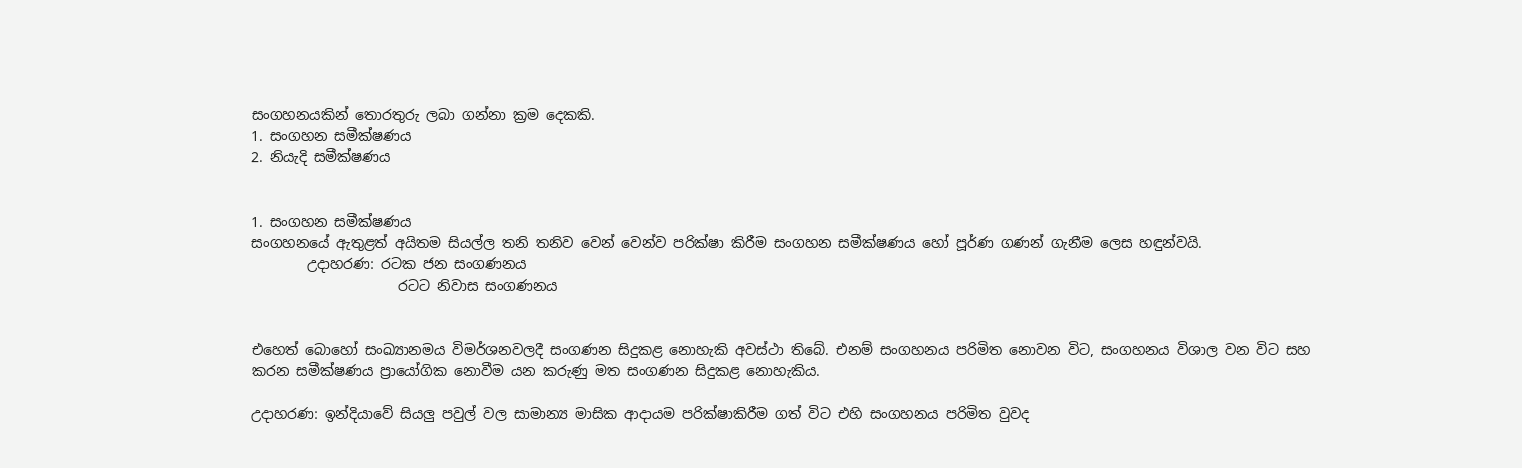සංගහනයකින් තොරතුරු ලබා ගන්නා ක්‍රම දෙකකි.
1. සංගහන සමීක්ෂණය
2. නියැදි සමීක්ෂණය


1. සංගහන සමීක්ෂණය
සංගහනයේ ඇතුළත් අයිතම සියල්ල තනි තනිව වෙන් වෙන්ව පරික්ෂා කිරීම සංගහන සමීක්ෂණය හෝ පූර්ණ ගණන් ගැනීම ලෙස හඳුන්වයි.
        උදාහරණ: රටක ජන සංගණනය
                     රටට නිවාස සංගණනය


එහෙත් බොහෝ සංඛ්‍යානමය විමර්ශනවලදී සංගණන සිදුකළ නොහැකි අවස්ථා තිබේ. එනම් සංගහනය පරිමිත නොවන විට, සංගහනය විශාල වන විට සහ කරන සමීක්ෂණය ප්‍රායෝගික නොවීම යන කරුණු මත සංගණන සිදුකළ නොහැකිය.

උදාහරණ: ඉන්දියාවේ සියලු පවුල් වල සාමාන්‍ය මාසික ආදායම පරික්ෂාකිරීම ගත් විට එහි සංගහනය පරිමිත වුවද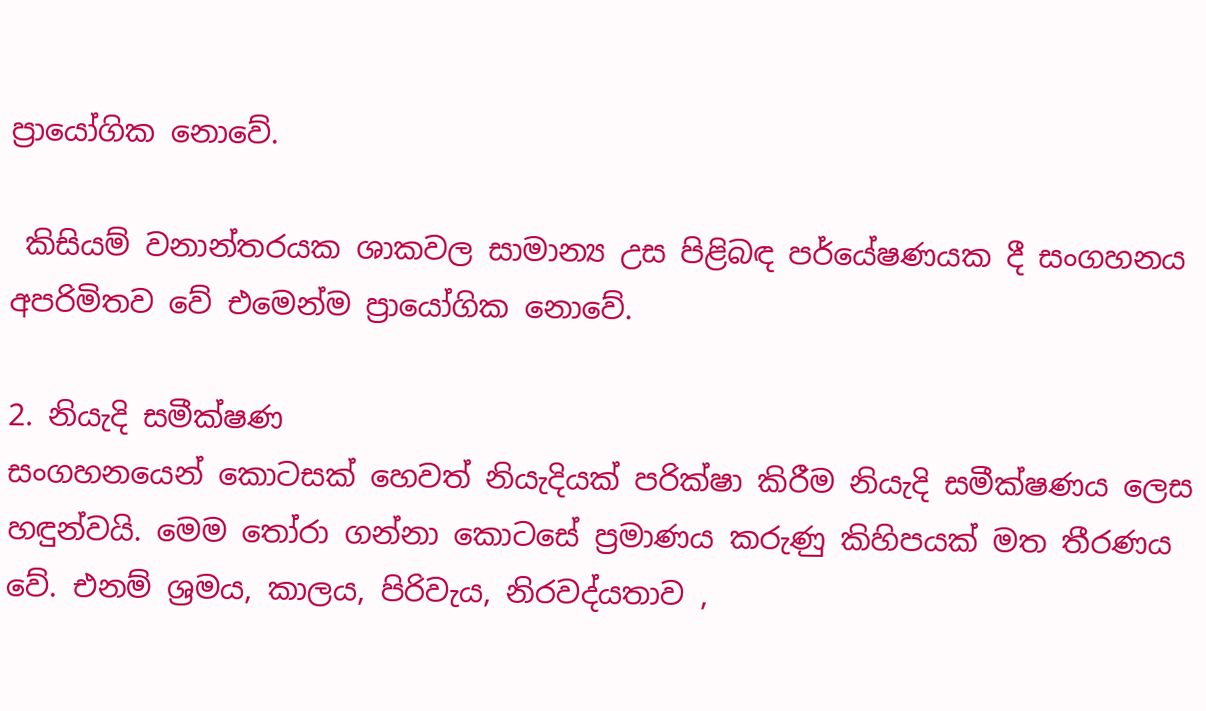ප්‍රායෝගික නොවේ.

 කිසියම් වනාන්තරයක ශාකවල සාමාන්‍ය උස පිළිබඳ පර්යේෂණයක දී සංගහනය අපරිමිතව වේ එමෙන්ම ප්‍රායෝගික නොවේ.

2. නියැදි සමීක්ෂණ
සංගහනයෙන් කොටසක් හෙවත් නියැදියක් පරික්ෂා කිරීම නියැදි සමීක්ෂණය ලෙස හඳුන්වයි. මෙම තෝරා ගන්නා කොටසේ ප්‍රමාණය කරුණු කිහිපයක් මත තීරණය වේ. එනම් ශ්‍රමය, කාලය, පිරිවැය, නිරවද්යතාව ,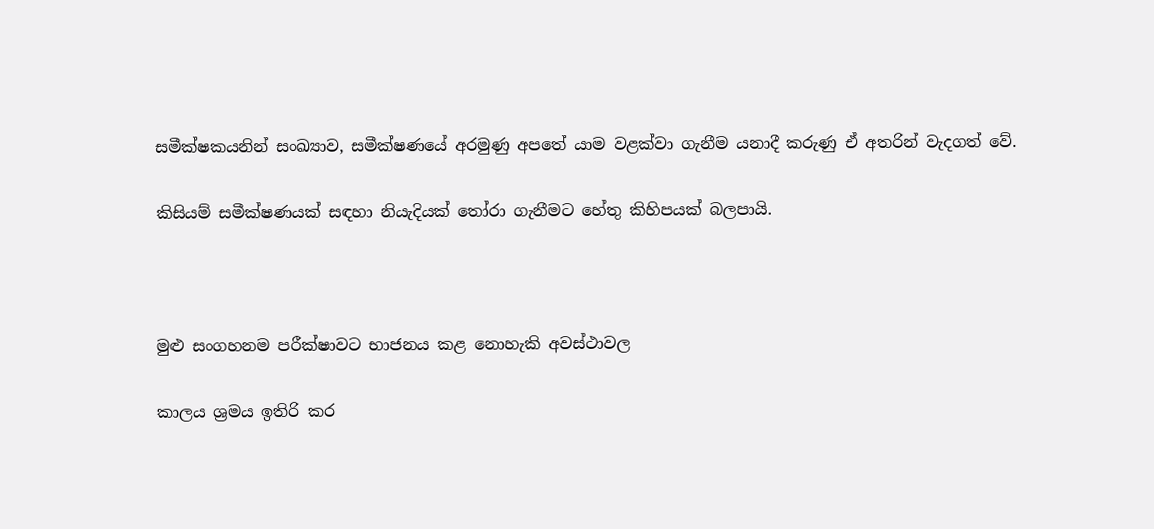සමීක්ෂකයනින් සංඛ්‍යාව, සමීක්ෂණයේ අරමුණු අපතේ යාම වළක්වා ගැනීම යනාදී කරුණු ඒ අතරින් වැදගත් වේ.

කිසියම් සමීක්ෂණයක් සඳහා නියැදියක් තෝරා ගැනීමට හේතු කිහිපයක් බලපායි.



මුළු සංගහනම පරීක්ෂාවට භාජනය කළ නොහැකි අවස්ථාවල

කාලය ශ්‍රමය ඉතිරි කර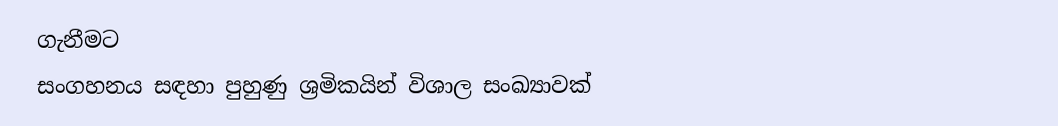ගැනීමට
සංගහනය සඳහා පුහුණු ශ්‍රමිකයින් විශාල සංඛ්‍යාවක්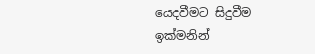යෙදවීමට සිදුවීම
ඉක්මනින්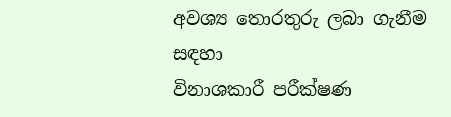අවශ්‍ය තොරතුරු ලබා ගැනීම සඳහා
විනාශකාරී පරීක්ෂණ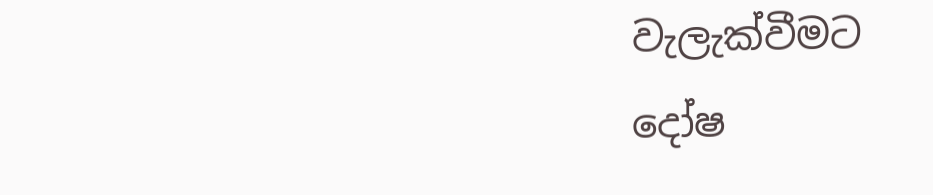වැලැක්වීමට
දෝෂ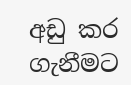අඩු කර ගැනීමට